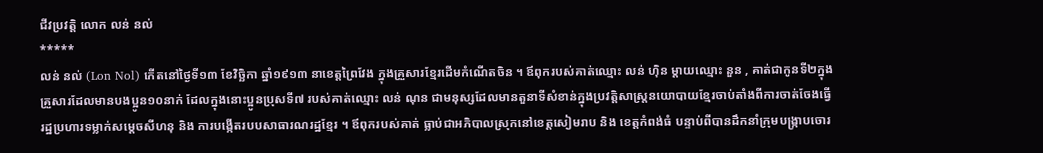ជីវប្រវត្តិ លោក លន់ នល់
*****
លន់ នល់ (Lon Nol) កើតនៅថ្ងៃទី១៣ ខែវិច្ឆិកា ឆ្នាំ១៩១៣ នាខេត្តព្រៃវែង ក្នុងគ្រួសារខ្មែរដើមកំណើតចិន ។ ឪពុករបស់គាត់ឈ្មោះ លន់ ហ៊ិន ម្តាយឈ្មោះ នួន , គាត់ជាកូនទី២ក្នុងគ្រួសារដែលមានបងប្អូន១០នាក់ ដែលក្នុងនោះប្អូនប្រុសទី៧ របស់គាត់ឈ្មោះ លន់ ណុន ជាមនុស្សដែលមានតួនាទីសំខាន់ក្នុងប្រវត្តិសាស្ត្រនយោបាយខ្មែរចាប់តាំងពីការចាត់ចែងធ្វើរដ្ឋប្រហារទម្លាក់សម្តេចសីហនុ និង ការបង្កើតរបបសាធារណរដ្ឋខ្មែរ ។ ឪពុករបស់គាត់ ធ្លាប់ជាអភិបាលស្រុកនៅខេត្តសៀមរាប និង ខេត្តកំពង់ធំ បន្ទាប់ពីបានដឹកនាំក្រុមបង្ក្រាបចោរ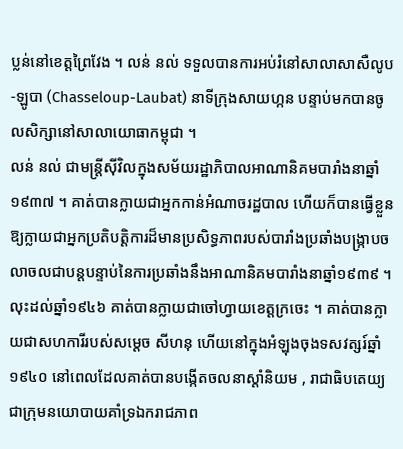ប្លន់នៅខេត្តព្រៃវែង ។ លន់ នល់ ទទួលបានការអប់រំនៅសាលាសាសឺលូប-ឡូបា (Chasseloup-Laubat) នាទីក្រុងសាយហ្កន បន្ទាប់មកបានចូលសិក្សានៅសាលាយោធាកម្ពុជា ។
លន់ នល់ ជាមន្ត្រីស៊ីវិលក្នុងសម័យរដ្ឋាភិបាលអាណានិគមបារាំងនាឆ្នាំ១៩៣៧ ។ គាត់បានក្លាយជាអ្នកកាន់អំណាចរដ្ឋបាល ហើយក៏បានធ្វើខ្លួនឱ្យក្លាយជាអ្នកប្រតិបត្តិការដ៏មានប្រសិទ្ធភាពរបស់បារាំងប្រឆាំងបង្ក្រាបចលាចលជាបន្តបន្ទាប់នៃការប្រឆាំងនឹងអាណានិគមបារាំងនាឆ្នាំ១៩៣៩ ។ លុះដល់ឆ្នាំ១៩៤៦ គាត់បានក្លាយជាចៅហ្វាយខេត្តក្រចេះ ។ គាត់បានក្លាយជាសហការីរបស់សម្តេច សីហនុ ហើយនៅក្នុងអំឡុងចុងទសវត្សរ៍ឆ្នាំ១៩៤០ នៅពេលដែលគាត់បានបង្កើតចលនាស្តាំនិយម , រាជាធិបតេយ្យ ជាក្រុមនយោបាយគាំទ្រឯករាជភាព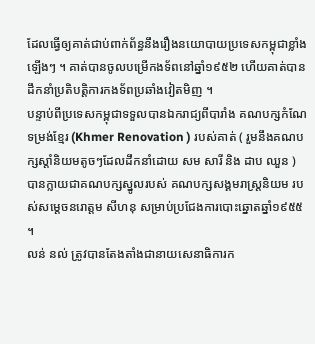ដែលធ្វើឲ្យគាត់ជាប់ពាក់ព័ន្ធនឹងរឿងនយោបាយប្រទេសកម្ពុជាខ្លាំងឡើងៗ ។ គាត់បានចូលបម្រើកងទ័ពនៅឆ្នាំ១៩៥២ ហើយគាត់បានដឹកនាំប្រតិបត្តិការកងទ័ពប្រឆាំងវៀតមិញ ។
បន្ទាប់ពីប្រទេសកម្ពុជាទទួលបានឯករាជ្យពីបារាំង គណបក្សកំណែទម្រង់ខ្មែរ (Khmer Renovation ) របស់គាត់ ( រួមនឹងគណបក្សស្តាំនិយមតូចៗដែលដឹកនាំដោយ សម សារី និង ដាប ឈួន ) បានក្លាយជាគណបក្សស្នូលរបស់ គណបក្សសង្គមរាស្ត្រនិយម របស់សម្តេចនរោត្តម សីហនុ សម្រាប់ប្រជែងការបោះឆ្នោតឆ្នាំ១៩៥៥ ។
លន់ នល់ ត្រូវបានតែងតាំងជានាយសេនាធិការក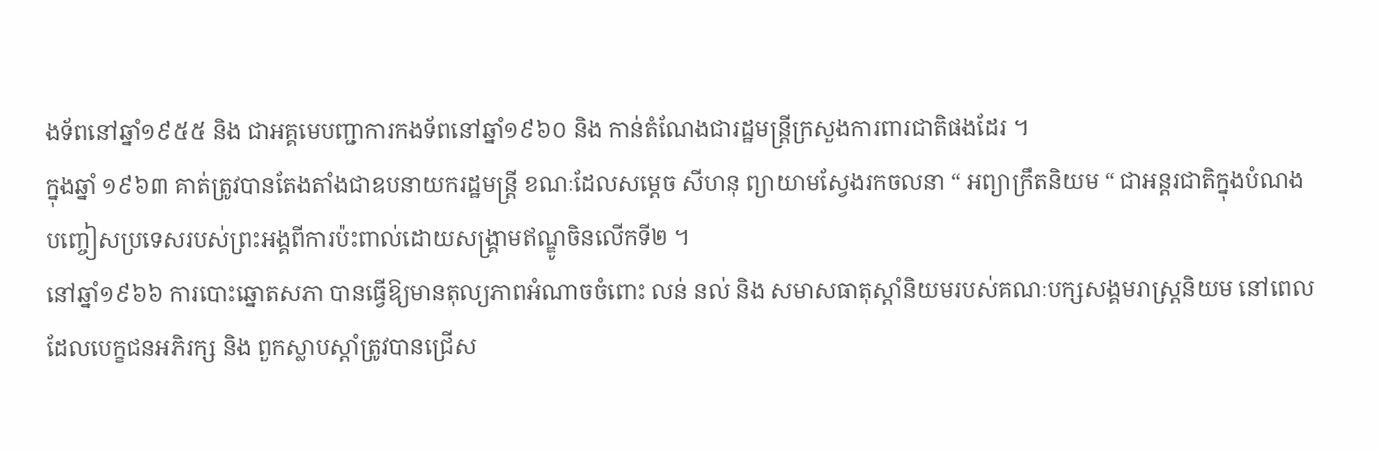ងទ័ពនៅឆ្នាំ១៩៥៥ និង ជាអគ្គមេបញ្ជាការកងទ័ពនៅឆ្នាំ១៩៦០ និង កាន់តំណែងជារដ្ឋមន្ត្រីក្រសួងការពារជាតិផងដែរ ។
ក្នុងឆ្នាំ ១៩៦៣ គាត់ត្រូវបានតែងតាំងជាឧបនាយករដ្ឋមន្ត្រី ខណៈដែលសម្តេច សីហនុ ព្យាយាមស្វែងរកចលនា “ អព្យាក្រឹតនិយម “ ជាអន្តរជាតិក្នុងបំណងបញ្ចៀសប្រទេសរបស់ព្រះអង្គពីការប៉ះពាល់ដោយសង្គ្រាមឥណ្ឌូចិនលើកទី២ ។
នៅឆ្នាំ១៩៦៦ ការបោះឆ្នោតសភា បានធ្វើឱ្យមានតុល្យភាពអំណាចចំពោះ លន់ នល់ និង សមាសធាតុស្តាំនិយមរបស់គណៈបក្សសង្គមរាស្ត្រនិយម នៅពេលដែលបេក្ខជនអភិរក្ស និង ពួកស្លាបស្តាំត្រូវបានជ្រើស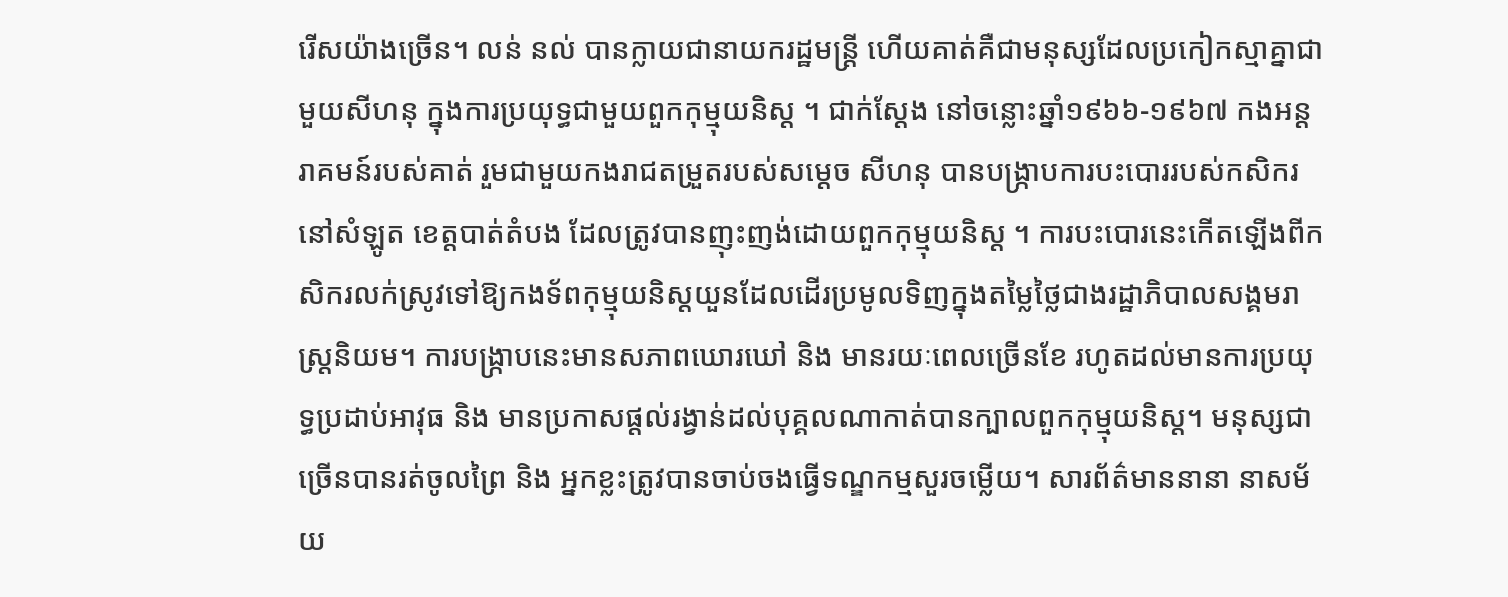រើសយ៉ាងច្រើន។ លន់ នល់ បានក្លាយជានាយករដ្ឋមន្ត្រី ហើយគាត់គឺជាមនុស្សដែលប្រកៀកស្មាគ្នាជាមួយសីហនុ ក្នុងការប្រយុទ្ធជាមួយពួកកុម្មុយនិស្ត ។ ជាក់ស្តែង នៅចន្លោះឆ្នាំ១៩៦៦-១៩៦៧ កងអន្តរាគមន៍របស់គាត់ រួមជាមួយកងរាជតម្រួតរបស់សម្តេច សីហនុ បានបង្ក្រាបការបះបោររបស់កសិករនៅសំឡូត ខេត្តបាត់តំបង ដែលត្រូវបានញុះញង់ដោយពួកកុម្មុយនិស្ត ។ ការបះបោរនេះកើតឡើងពីកសិករលក់ស្រូវទៅឱ្យកងទ័ពកុម្មុយនិស្តយួនដែលដើរប្រមូលទិញក្នុងតម្លៃថ្លៃជាងរដ្ឋាភិបាលសង្គមរាស្ត្រនិយម។ ការបង្ក្រាបនេះមានសភាពឃោរឃៅ និង មានរយៈពេលច្រើនខែ រហូតដល់មានការប្រយុទ្ធប្រដាប់អាវុធ និង មានប្រកាសផ្តល់រង្វាន់ដល់បុគ្គលណាកាត់បានក្បាលពួកកុម្មុយនិស្ត។ មនុស្សជាច្រើនបានរត់ចូលព្រៃ និង អ្នកខ្លះត្រូវបានចាប់ចងធ្វើទណ្ឌកម្មសួរចម្លើយ។ សារព័ត៌មាននានា នាសម័យ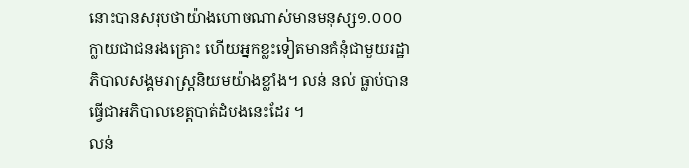នោះបានសរុបថាយ៉ាងហោចណាស់មានមនុស្ស១.០០០ ក្លាយជាជនរងគ្រោះ ហើយអ្នកខ្លះទៀតមានគំនុំជាមួយរដ្ឋាភិបាលសង្គមរាស្ត្រនិយមយ៉ាងខ្លាំង។ លន់ នល់ ធ្លាប់បានធ្វើជាអភិបាលខេត្តបាត់ដំបងនេះដែរ ។
លន់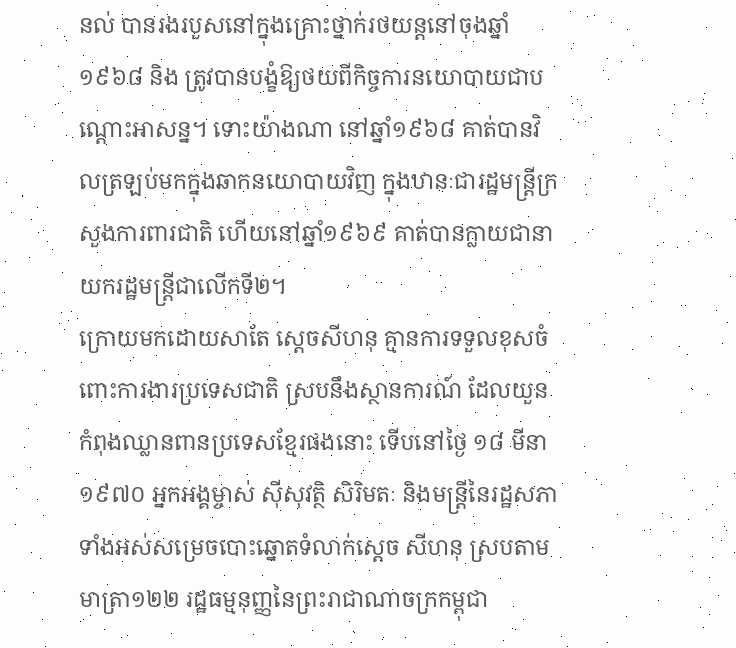នល់ បានរងរបួសនៅក្នុងគ្រោះថ្នាក់រថយន្តនៅចុងឆ្នាំ១៩៦៨ និង ត្រូវបានបង្ខំឱ្យថយពីកិច្ចការនយោបាយជាបណ្តោះអាសន្ន។ ទោះយ៉ាងណា នៅឆ្នាំ១៩៦៨ គាត់បានវិលត្រឡប់មកក្នុងឆាកនយោបាយវិញ ក្នុងឋានៈជារដ្ឋមន្ត្រីក្រសួងការពារជាតិ ហើយនៅឆ្នាំ១៩៦៩ គាត់បានក្លាយជានាយករដ្ឋមន្ត្រីជាលើកទី២។
ក្រោយមកដោយសាតែ ស្តេចសីហនុ គ្មានការទទួលខុសចំពោះការងារប្រទេសជាតិ ស្របនឹងស្ថានការណ៍ ដែលយួនកំពុងឈ្លានពានប្រទេសខ្មែរផងនោះ ទើបនៅថ្ងៃ ១៨ មីនា ១៩៧០ អ្នកអង្គម្ចាស់ ស៊ីសុវត្ថិ សិរិមតៈ និងមន្រ្តីនៃរដ្ឋសភាទាំងអស់សម្រេចបោះឆ្នោតទំលាក់ស្តេច សីហនុ ស្របតាមមាត្រា១២២ រដ្ឋធម្មនុញ្ញនៃព្រះរាជាណាចក្រកម្ពុជា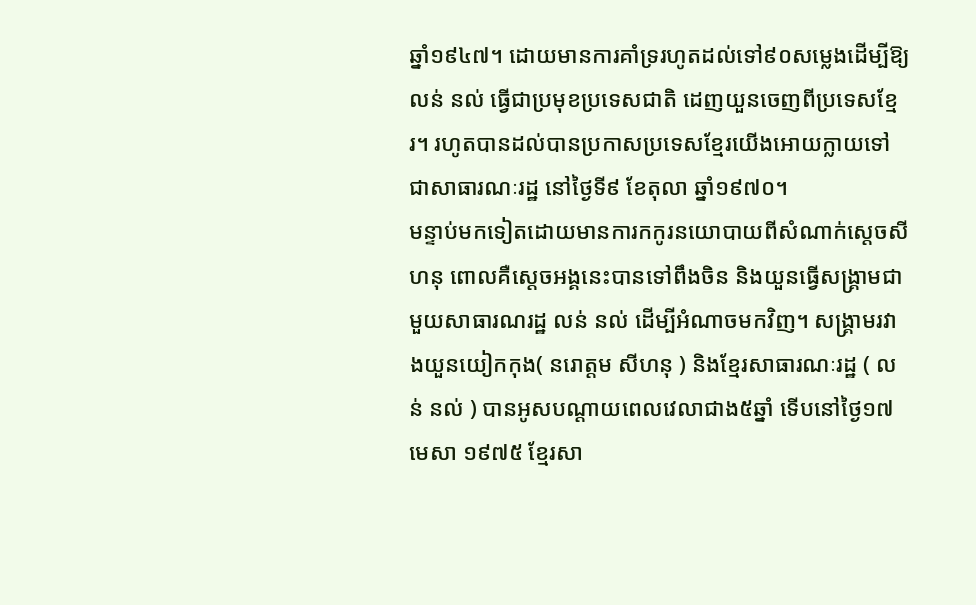ឆ្នាំ១៩៤៧។ ដោយមានការគាំទ្ររហូតដល់ទៅ៩០សម្លេងដើម្បីឱ្យ លន់ នល់ ធ្វើជាប្រមុខប្រទេសជាតិ ដេញយួនចេញពីប្រទេសខ្មែរ។ រហូតបានដល់បានប្រកាសប្រទេសខ្មែរយើងអោយក្លាយទៅជាសាធារណៈរដ្ឋ នៅថ្ងៃទី៩ ខែតុលា ឆ្នាំ១៩៧០។
មន្ទាប់មកទៀតដោយមានការកកូរនយោបាយពីសំណាក់ស្តេចសីហនុ ពោលគឺស្តេចអង្គនេះបានទៅពឹងចិន និងយួនធ្វើសង្រ្គាមជាមួយសាធារណរដ្ឋ លន់ នល់ ដើម្បីអំណាចមកវិញ។ សង្រ្គាមរវាងយួនយៀកកុង( នរោត្តម សីហនុ ) និងខ្មែរសាធារណៈរដ្ឋ ( លន់ នល់ ) បានអូសបណ្តាយពេលវេលាជាង៥ឆ្នាំ ទើបនៅថ្ងៃ១៧ មេសា ១៩៧៥ ខ្មែរសា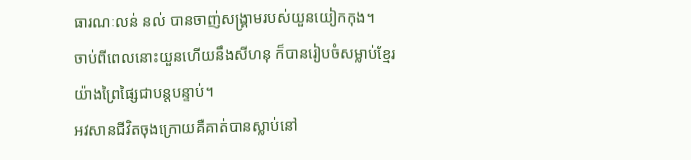ធារណៈលន់ នល់ បានចាញ់សង្រ្គាមរបស់យួនយៀកកុង។
ចាប់ពីពេលនោះយួនហើយនឹងសីហនុ ក៏បានរៀបចំសម្លាប់ខ្មែរយ៉ាងព្រៃផ្សៃជាបន្តបន្ទាប់។
អវសានជីវិតចុងក្រោយគឺគាត់បានស្លាប់នៅ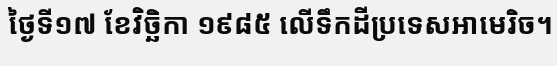ថ្ងៃទី១៧ ខែវិច្ឆិកា ១៩៨៥ លើទឹកដីប្រទេសអាមេរិច។